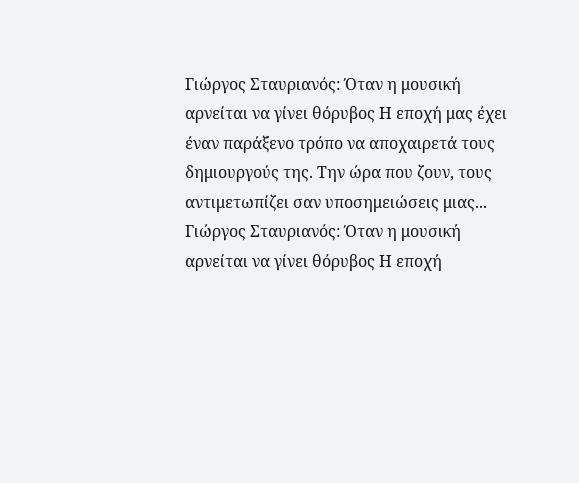Γιώργος Σταυριανός: Όταν η μουσική αρνείται να γίνει θόρυβος Η εποχή μας έχει έναν παράξενο τρόπο να αποχαιρετά τους δημιουργούς της. Την ώρα που ζουν, τους αντιμετωπίζει σαν υποσημειώσεις μιας...
Γιώργος Σταυριανός: Όταν η μουσική αρνείται να γίνει θόρυβος Η εποχή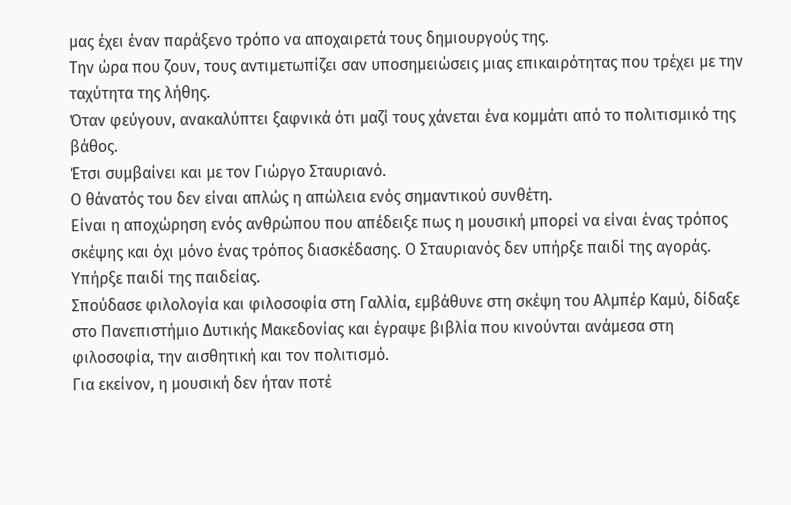μας έχει έναν παράξενο τρόπο να αποχαιρετά τους δημιουργούς της.
Την ώρα που ζουν, τους αντιμετωπίζει σαν υποσημειώσεις μιας επικαιρότητας που τρέχει με την ταχύτητα της λήθης.
Όταν φεύγουν, ανακαλύπτει ξαφνικά ότι μαζί τους χάνεται ένα κομμάτι από το πολιτισμικό της βάθος.
Έτσι συμβαίνει και με τον Γιώργο Σταυριανό.
Ο θάνατός του δεν είναι απλώς η απώλεια ενός σημαντικού συνθέτη.
Είναι η αποχώρηση ενός ανθρώπου που απέδειξε πως η μουσική μπορεί να είναι ένας τρόπος σκέψης και όχι μόνο ένας τρόπος διασκέδασης. Ο Σταυριανός δεν υπήρξε παιδί της αγοράς.
Υπήρξε παιδί της παιδείας.
Σπούδασε φιλολογία και φιλοσοφία στη Γαλλία, εμβάθυνε στη σκέψη του Αλμπέρ Καμύ, δίδαξε στο Πανεπιστήμιο Δυτικής Μακεδονίας και έγραψε βιβλία που κινούνται ανάμεσα στη φιλοσοφία, την αισθητική και τον πολιτισμό.
Για εκείνον, η μουσική δεν ήταν ποτέ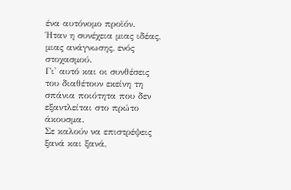ένα αυτόνομο προϊόν.
Ήταν η συνέχεια μιας ιδέας, μιας ανάγνωσης, ενός στοχασμού.
Γι' αυτό και οι συνθέσεις του διαθέτουν εκείνη τη σπάνια ποιότητα που δεν εξαντλείται στο πρώτο άκουσμα.
Σε καλούν να επιστρέψεις ξανά και ξανά,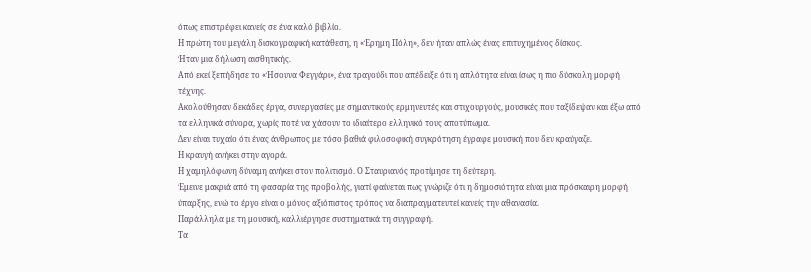όπως επιστρέφει κανείς σε ένα καλό βιβλίο.
Η πρώτη του μεγάλη δισκογραφική κατάθεση, η «Έρημη Πόλη», δεν ήταν απλώς ένας επιτυχημένος δίσκος.
Ήταν μια δήλωση αισθητικής.
Από εκεί ξεπήδησε το «Ήσουνα Φεγγάρι», ένα τραγούδι που απέδειξε ότι η απλότητα είναι ίσως η πιο δύσκολη μορφή τέχνης.
Ακολούθησαν δεκάδες έργα, συνεργασίες με σημαντικούς ερμηνευτές και στιχουργούς, μουσικές που ταξίδεψαν και έξω από τα ελληνικά σύνορα, χωρίς ποτέ να χάσουν το ιδιαίτερο ελληνικό τους αποτύπωμα.
Δεν είναι τυχαίο ότι ένας άνθρωπος με τόσο βαθιά φιλοσοφική συγκρότηση έγραφε μουσική που δεν κραύγαζε.
Η κραυγή ανήκει στην αγορά.
Η χαμηλόφωνη δύναμη ανήκει στον πολιτισμό. Ο Σταυριανός προτίμησε τη δεύτερη.
Έμεινε μακριά από τη φασαρία της προβολής, γιατί φαίνεται πως γνώριζε ότι η δημοσιότητα είναι μια πρόσκαιρη μορφή ύπαρξης, ενώ το έργο είναι ο μόνος αξιόπιστος τρόπος να διαπραγματευτεί κανείς την αθανασία.
Παράλληλα με τη μουσική, καλλιέργησε συστηματικά τη συγγραφή.
Τα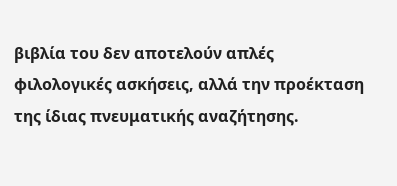βιβλία του δεν αποτελούν απλές φιλολογικές ασκήσεις, αλλά την προέκταση της ίδιας πνευματικής αναζήτησης.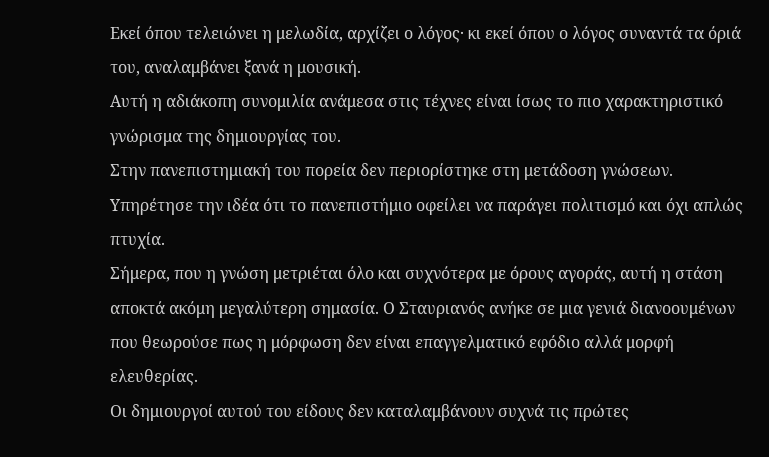Εκεί όπου τελειώνει η μελωδία, αρχίζει ο λόγος· κι εκεί όπου ο λόγος συναντά τα όριά του, αναλαμβάνει ξανά η μουσική.
Αυτή η αδιάκοπη συνομιλία ανάμεσα στις τέχνες είναι ίσως το πιο χαρακτηριστικό γνώρισμα της δημιουργίας του.
Στην πανεπιστημιακή του πορεία δεν περιορίστηκε στη μετάδοση γνώσεων.
Υπηρέτησε την ιδέα ότι το πανεπιστήμιο οφείλει να παράγει πολιτισμό και όχι απλώς πτυχία.
Σήμερα, που η γνώση μετριέται όλο και συχνότερα με όρους αγοράς, αυτή η στάση αποκτά ακόμη μεγαλύτερη σημασία. Ο Σταυριανός ανήκε σε μια γενιά διανοουμένων που θεωρούσε πως η μόρφωση δεν είναι επαγγελματικό εφόδιο αλλά μορφή ελευθερίας.
Οι δημιουργοί αυτού του είδους δεν καταλαμβάνουν συχνά τις πρώτες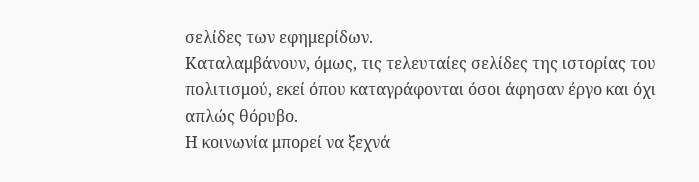σελίδες των εφημερίδων.
Καταλαμβάνουν, όμως, τις τελευταίες σελίδες της ιστορίας του πολιτισμού, εκεί όπου καταγράφονται όσοι άφησαν έργο και όχι απλώς θόρυβο.
Η κοινωνία μπορεί να ξεχνά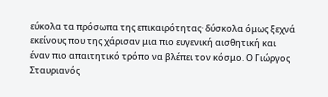εύκολα τα πρόσωπα της επικαιρότητας· δύσκολα όμως ξεχνά εκείνους που της χάρισαν μια πιο ευγενική αισθητική και έναν πιο απαιτητικό τρόπο να βλέπει τον κόσμο. Ο Γιώργος Σταυριανός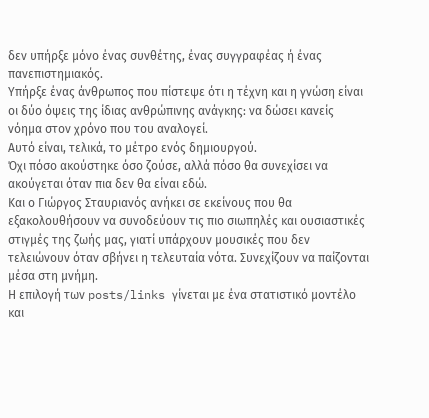δεν υπήρξε μόνο ένας συνθέτης, ένας συγγραφέας ή ένας πανεπιστημιακός.
Υπήρξε ένας άνθρωπος που πίστεψε ότι η τέχνη και η γνώση είναι οι δύο όψεις της ίδιας ανθρώπινης ανάγκης: να δώσει κανείς νόημα στον χρόνο που του αναλογεί.
Αυτό είναι, τελικά, το μέτρο ενός δημιουργού.
Όχι πόσο ακούστηκε όσο ζούσε, αλλά πόσο θα συνεχίσει να ακούγεται όταν πια δεν θα είναι εδώ.
Και ο Γιώργος Σταυριανός ανήκει σε εκείνους που θα εξακολουθήσουν να συνοδεύουν τις πιο σιωπηλές και ουσιαστικές στιγμές της ζωής μας, γιατί υπάρχουν μουσικές που δεν τελειώνουν όταν σβήνει η τελευταία νότα. Συνεχίζουν να παίζονται μέσα στη μνήμη.
Η επιλογή των posts/links γίνεται με ένα στατιστικό μοντέλο και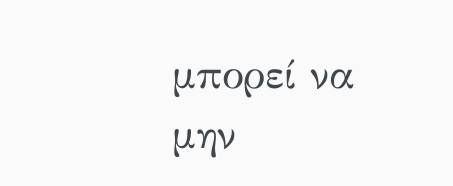μπορεί να μην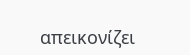απεικονίζει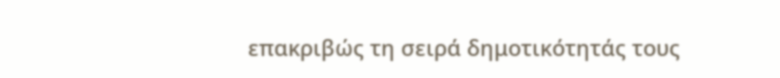επακριβώς τη σειρά δημοτικότητάς τους